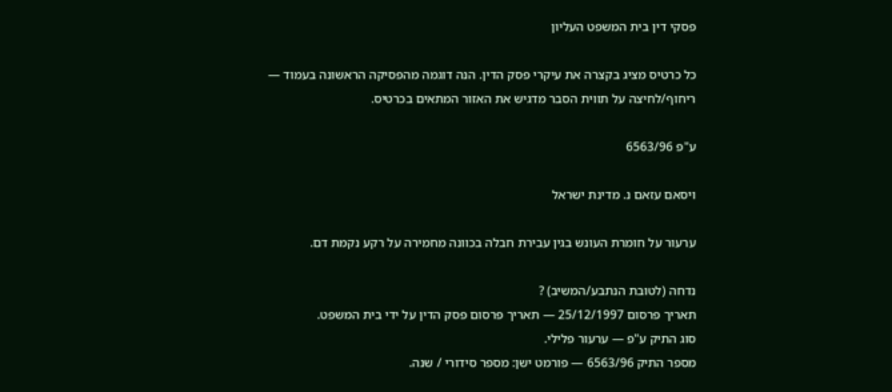פסקי דין בית המשפט העליון

כל כרטיס מציג בקצרה את עיקרי פסק הדין. הנה דוגמה מהפסיקה הראשונה בעמוד — ריחוף/לחיצה על תווית הסבר מדגיש את האזור המתאים בכרטיס.

ע"פ 6563/96

ויסאם עזאם נ. מדינת ישראל

ערעור על חומרת העונש בגין עבירת חבלה בכוונה מחמירה על רקע נקמת דם.

נדחה (לטובת הנתבע/המשיב) ?
תאריך פרסום 25/12/1997 — תאריך פרסום פסק הדין על ידי בית המשפט.
סוג התיק ע"פ — ערעור פלילי.
מספר התיק 6563/96 — פורמט ישן: מספר סידורי / שנה.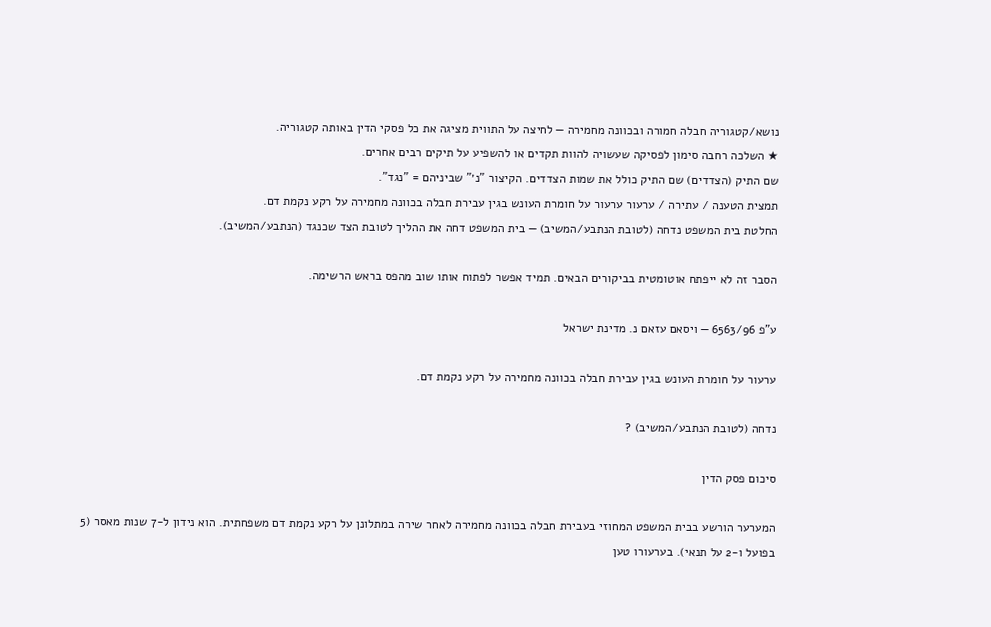נושא/קטגוריה חבלה חמורה ובכוונה מחמירה — לחיצה על התווית מציגה את כל פסקי הדין באותה קטגוריה.
★ השלכה רחבה סימון לפסיקה שעשויה להוות תקדים או להשפיע על תיקים רבים אחרים.
שם התיק (הצדדים) שם התיק כולל את שמות הצדדים. הקיצור "נ׳" שביניהם = "נגד".
תמצית הטענה / עתירה / ערעור ערעור על חומרת העונש בגין עבירת חבלה בכוונה מחמירה על רקע נקמת דם.
החלטת בית המשפט נדחה (לטובת הנתבע/המשיב) — בית המשפט דחה את ההליך לטובת הצד שכנגד (הנתבע/המשיב).

הסבר זה לא ייפתח אוטומטית בביקורים הבאים. תמיד אפשר לפתוח אותו שוב מהפס בראש הרשימה.

ע"פ 6563/96 — ויסאם עזאם נ. מדינת ישראל

ערעור על חומרת העונש בגין עבירת חבלה בכוונה מחמירה על רקע נקמת דם.

נדחה (לטובת הנתבע/המשיב) ?

סיכום פסק הדין

המערער הורשע בבית המשפט המחוזי בעבירת חבלה בכוונה מחמירה לאחר שירה במתלונן על רקע נקמת דם משפחתית. הוא נידון ל-7 שנות מאסר (5 בפועל ו-2 על תנאי). בערעורו טען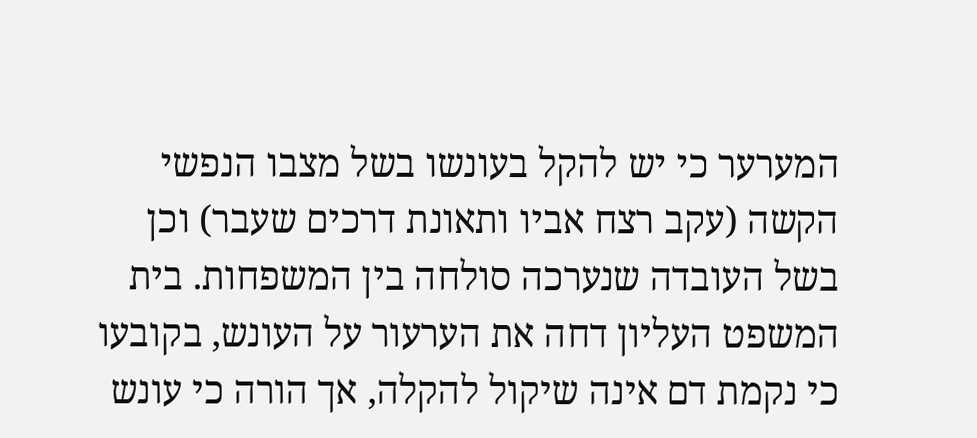המערער כי יש להקל בעונשו בשל מצבו הנפשי הקשה (עקב רצח אביו ותאונת דרכים שעבר) וכן בשל העובדה שנערכה סולחה בין המשפחות. בית המשפט העליון דחה את הערעור על העונש, בקובעו כי נקמת דם אינה שיקול להקלה, אך הורה כי עונש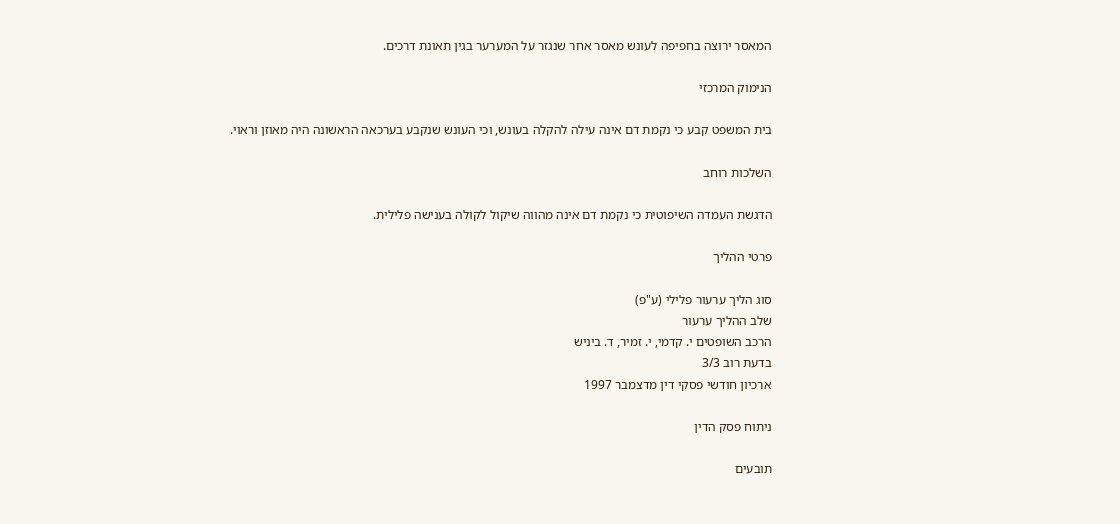המאסר ירוצה בחפיפה לעונש מאסר אחר שנגזר על המערער בגין תאונת דרכים.

הנימוק המרכזי

בית המשפט קבע כי נקמת דם אינה עילה להקלה בעונש, וכי העונש שנקבע בערכאה הראשונה היה מאוזן וראוי.

השלכות רוחב

הדגשת העמדה השיפוטית כי נקמת דם אינה מהווה שיקול לקולה בענישה פלילית.

פרטי ההליך

סוג הליך ערעור פלילי (ע"פ)
שלב ההליך ערעור
הרכב השופטים י. קדמי, י. זמיר, ד. ביניש
בדעת רוב 3/3
ארכיון חודשי פסקי דין מדצמבר 1997

ניתוח פסק הדין

תובעים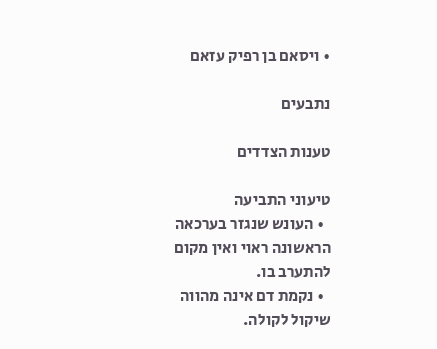• ויסאם בן רפיק עזאם

נתבעים

טענות הצדדים

טיעוני התביעה
  • העונש שנגזר בערכאה הראשונה ראוי ואין מקום להתערב בו.
  • נקמת דם אינה מהווה שיקול לקולה.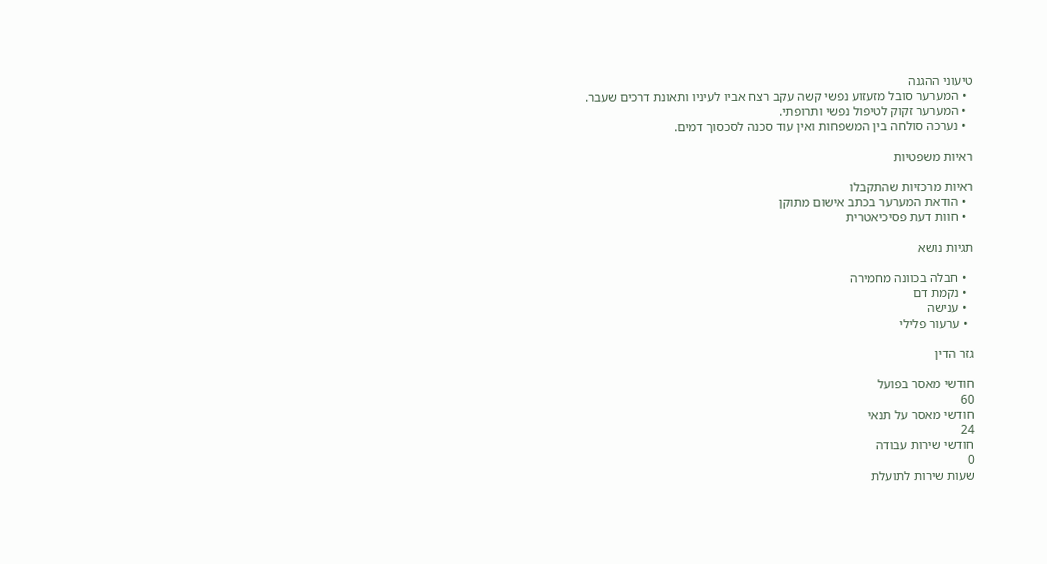טיעוני ההגנה
  • המערער סובל מזעזוע נפשי קשה עקב רצח אביו לעיניו ותאונת דרכים שעבר.
  • המערער זקוק לטיפול נפשי ותרופתי.
  • נערכה סולחה בין המשפחות ואין עוד סכנה לסכסוך דמים.

ראיות משפטיות

ראיות מרכזיות שהתקבלו
  • הודאת המערער בכתב אישום מתוקן
  • חוות דעת פסיכיאטרית

תגיות נושא

  • חבלה בכוונה מחמירה
  • נקמת דם
  • ענישה
  • ערעור פלילי

גזר הדין

חודשי מאסר בפועל
60
חודשי מאסר על תנאי
24
חודשי שירות עבודה
0
שעות שירות לתועלת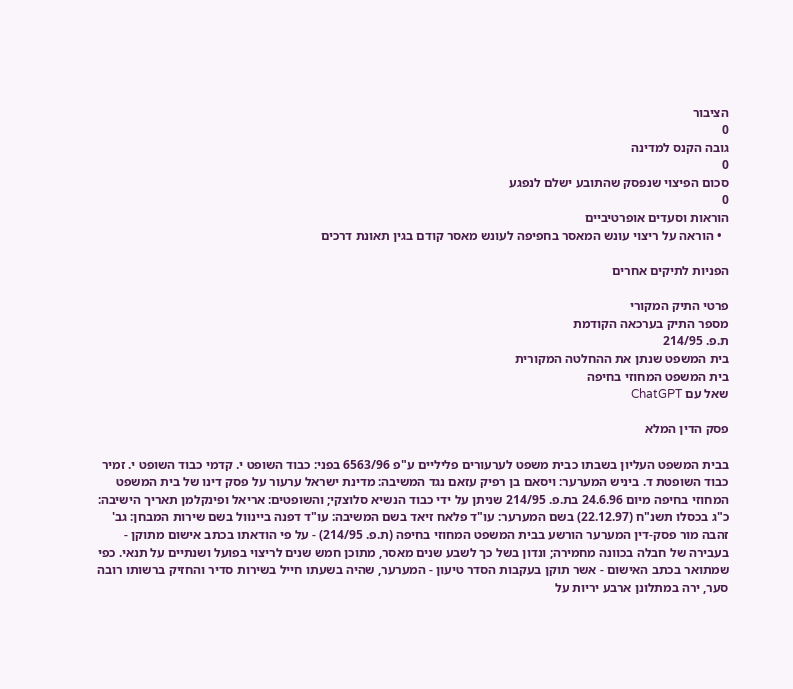הציבור
0
גובה הקנס למדינה
0
סכום הפיצוי שנפסק שהתובע ישלם לנפגע
0
הוראות וסעדים אופרטיביים
  • הוראה על ריצוי עונש המאסר בחפיפה לעונש מאסר קודם בגין תאונת דרכים

הפניות לתיקים אחרים

פרטי התיק המקורי
מספר התיק בערכאה הקודמת
ת.פ. 214/95
בית המשפט שנתן את ההחלטה המקורית
בית המשפט המחוזי בחיפה
שאל עם ChatGPT

פסק הדין המלא

בבית המשפט העליון בשבתו כבית משפט לערעורים פליליים ע"פ 6563/96 בפני: כבוד השופט י. קדמי כבוד השופט י. זמיר כבוד השופטת ד. ביניש המערער: ויסאם בן רפיק עזאם נגד המשיבה: מדינת ישראל ערעור על פסק דינו של בית המשפט המחוזי בחיפה מיום 24.6.96 בת.פ. 214/95 שניתן על ידי כבוד הנשיא סלוצקי; והשופטים: אריאל ופינקלמן תאריך הישיבה: כ"ג בכסלו תשנ"ח (22.12.97) בשם המערער: עו"ד פלאח זיאד בשם המשיבה: עו"ד דפנה ביינוול בשם שירות המבחן: גב' זהבה מור פסק-דין המערער הורשע בבית המשפט המחוזי בחיפה (ת.פ. 214/95) - על פי הודאתו בכתב אישום מתוקן - בעבירה של חבלה בכוונה מחמירה; ונדון בשל כך לשבע שנים מאסר, מתוכן חמש שנים לריצוי בפועל ושנתיים על תנאי. כפי שמתואר בכתב האישום - אשר תוקן בעקבות הסדר טיעון - המערער, שהיה בשעתו חייל בשירות סדיר והחזיק ברשותו רובה סער, ירה במתלונן ארבע יריות על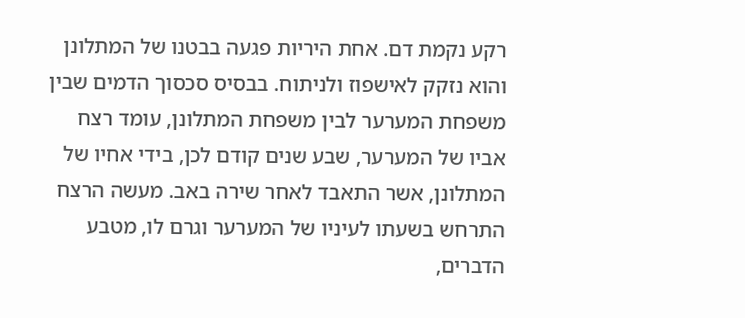רקע נקמת דם. אחת היריות פגעה בבטנו של המתלונן והוא נזקק לאישפוז ולניתוח. בבסיס סכסוך הדמים שבין משפחת המערער לבין משפחת המתלונן, עומד רצח אביו של המערער, שבע שנים קודם לכן, בידי אחיו של המתלונן, אשר התאבד לאחר שירה באב. מעשה הרצח התרחש בשעתו לעיניו של המערער וגרם לו, מטבע הדברים,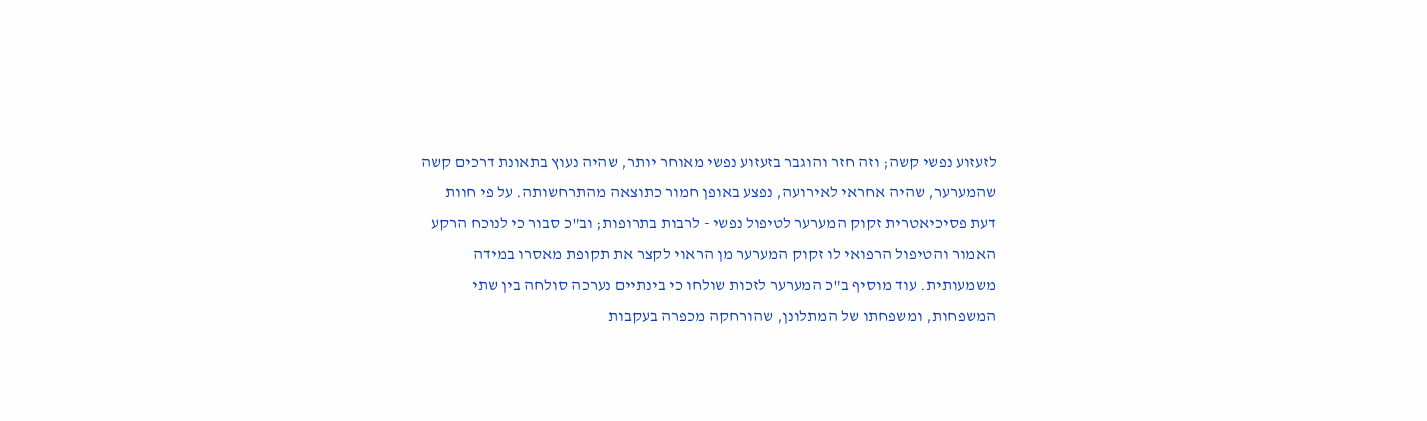לזעזוע נפשי קשה; וזה חזר והוגבר בזעזוע נפשי מאוחר יותר, שהיה נעוץ בתאונת דרכים קשה שהמערער, שהיה אחראי לאירועה, נפצע באופן חמור כתוצאה מהתרחשותה. על פי חוות דעת פסיכיאטרית זקוק המערער לטיפול נפשי - לרבות בתרופות; וב"כ סבור כי לנוכח הרקע האמור והטיפול הרפואי לו זקוק המערער מן הראוי לקצר את תקופת מאסרו במידה משמעותית. עוד מוסיף ב"כ המערער לזכות שולחו כי בינתיים נערכה סולחה בין שתי המשפחות, ומשפחתו של המתלונן, שהורחקה מכפרה בעקבות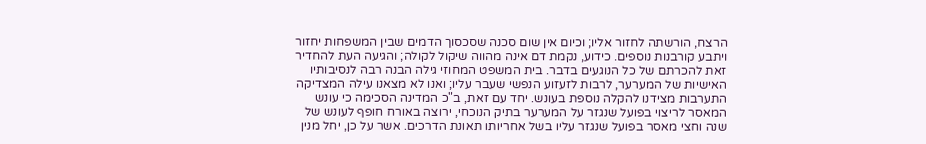הרצח, הורשתה לחזור אליו; וכיום אין שום סכנה שסכסוך הדמים שבין המשפחות יחזור ויתבע קורבנות נוספים. כידוע, נקמת דם אינה מהווה שיקול לקולה; והגיעה העת להחדיר זאת להכרתם של כל הנוגעים בדבר. בית המשפט המחוזי גילה הבנה רבה לנסיבותיו האישיות של המערער, לרבות לזעזוע הנפשי שעבר עליו; ואנו לא מצאנו עילה המצדיקה התערבות מצידנו להקלה נוספת בעונש. יחד עם זאת, ב"כ המדינה הסכימה כי עונש המאסר לריצוי בפועל שנגזר על המערער בתיק הנוכחי, ירוצה באורח חופף לעונש של שנה וחצי מאסר בפועל שנגזר עליו בשל אחריותו תאונת הדרכים. אשר על כן, יחל מנין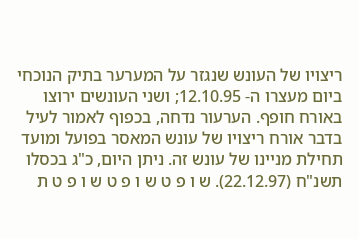ריצויו של העונש שנגזר על המערער בתיק הנוכחי ביום מעצרו ה- 12.10.95; ושני העונשים ירוצו באורח חופף. הערעור נדחה, בכפוף לאמור לעיל בדבר אורח ריצויו של עונש המאסר בפועל ומועד תחילת מניינו של עונש זה. ניתן היום, כ"ג בכסלו תשנ"ח (22.12.97). ש ו פ ט ש ו פ ט ש ו פ ט ת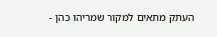העתק מתאים למקור שמריהו כהן -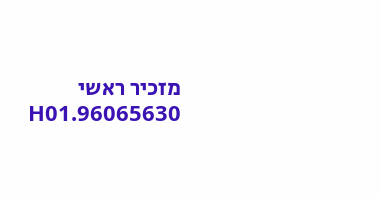מזכיר ראשי 96065630.H01